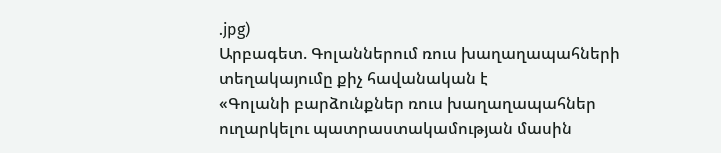.jpg)
Արբագետ. Գոլաններում ռուս խաղաղապահների տեղակայումը քիչ հավանական է
«Գոլանի բարձունքներ ռուս խաղաղապահներ ուղարկելու պատրաստակամության մասին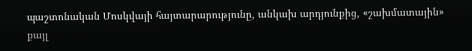պաշտոնական Մոսկվայի հայտարարությունը, անկախ արդյունքից, «շախմատային» քայլ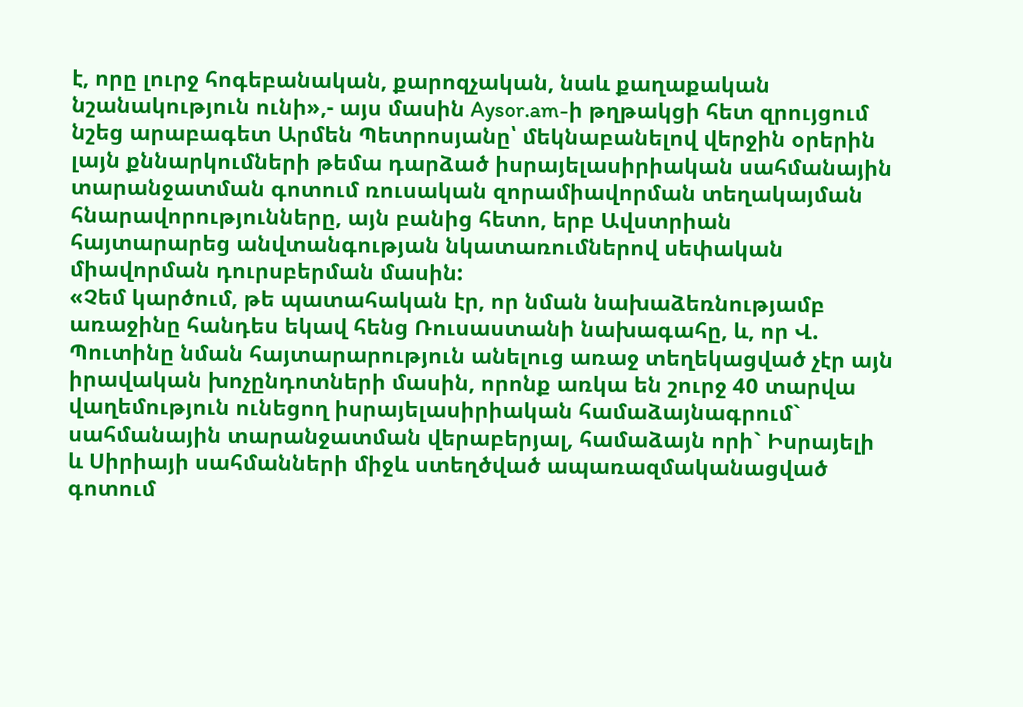է, որը լուրջ հոգեբանական, քարոզչական, նաև քաղաքական նշանակություն ունի»,- այս մասին Aysor.am-ի թղթակցի հետ զրույցում նշեց արաբագետ Արմեն Պետրոսյանը՝ մեկնաբանելով վերջին օրերին լայն քննարկումների թեմա դարձած իսրայելասիրիական սահմանային տարանջատման գոտում ռուսական զորամիավորման տեղակայման հնարավորությունները, այն բանից հետո, երբ Ավստրիան հայտարարեց անվտանգության նկատառումներով սեփական միավորման դուրսբերման մասին:
«Չեմ կարծում, թե պատահական էր, որ նման նախաձեռնությամբ առաջինը հանդես եկավ հենց Ռուսաստանի նախագահը, և, որ Վ. Պուտինը նման հայտարարություն անելուց առաջ տեղեկացված չէր այն իրավական խոչընդոտների մասին, որոնք առկա են շուրջ 40 տարվա վաղեմություն ունեցող իսրայելասիրիական համաձայնագրում` սահմանային տարանջատման վերաբերյալ, համաձայն որի` Իսրայելի և Սիրիայի սահմանների միջև ստեղծված ապառազմականացված գոտում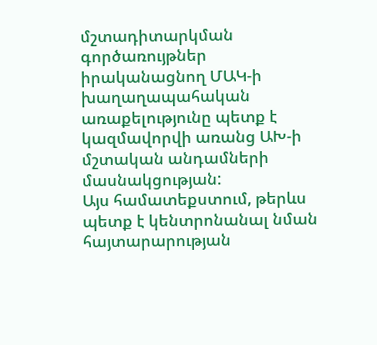մշտադիտարկման գործառույթներ իրականացնող ՄԱԿ-ի խաղաղապահական առաքելությունը պետք է կազմավորվի առանց ԱԽ-ի մշտական անդամների մասնակցության:
Այս համատեքստում, թերևս պետք է կենտրոնանալ նման հայտարարության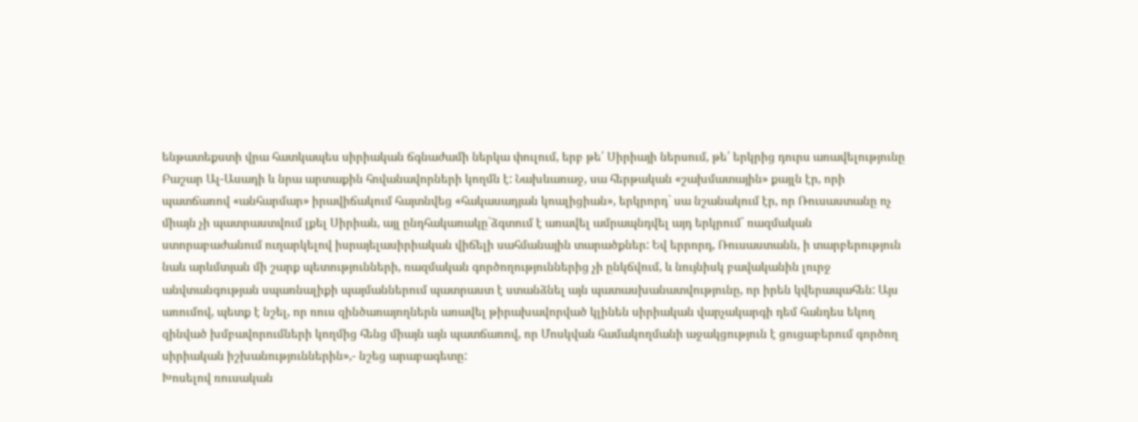ենթատեքստի վրա հատկապես սիրիական ճգնաժամի ներկա փուլում, երբ թե՛ Սիրիայի ներսում, թե՛ երկրից դուրս առավելությունը Բաշար Ալ-Ասադի և նրա արտաքին հովանավորների կողմն է: Նախևառաջ, սա հերթական «շախմատային» քայլն էր, որի պատճառով «անհարմար» իրավիճակում հայտնվեց «հակասադյան կոալիցիան», երկրորդ` սա նշանակում էր, որ Ռուսաստանը ոչ միայն չի պատրաստվում լքել Սիրիան, այլ ընդհակառակը`ձգտում է առավել ամրապնդվել այդ երկրում` ռազմական ստորաբաժանում ուղարկելով իսրայելասիրիական վիճելի սահմանային տարածքներ: Եվ երրորդ, Ռուսաստանն, ի տարբերություն նաև արևմտյան մի շարք պետությունների, ռազմական գործողություններից չի ընկճվում, և նույնիսկ բավականին լուրջ անվտանգության սպառնալիքի պայմաններում պատրաստ է ստանձնել այն պատասխանատվությունը, որ իրեն կվերապահեն: Այս առումով, պետք է նշել, որ ռուս զինծառայողներն առավել թիրախավորված կլինեն սիրիական վարչակարգի դեմ հանդես եկող զինված խմբավորումների կողմից հենց միայն այն պատճառով, որ Մոսկվան համակողմանի աջակցություն է ցուցաբերում գործող սիրիական իշխանություններին»,- նշեց արաբագետը:
Խոսելով ռուսական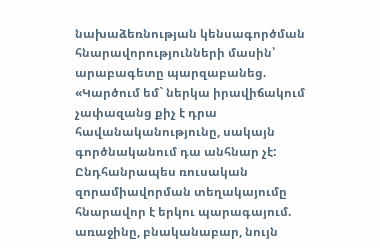նախաձեռնության կենսագործման հնարավորությունների մասին՝ արաբագետը պարզաբանեց. «Կարծում եմ` ներկա իրավիճակում չափազանց քիչ է դրա հավանականությունը, սակայն գործնականում դա անհնար չէ: Ընդհանրապես ռուսական զորամիավորման տեղակայումը հնարավոր է երկու պարագայում. առաջինը, բնականաբար, նույն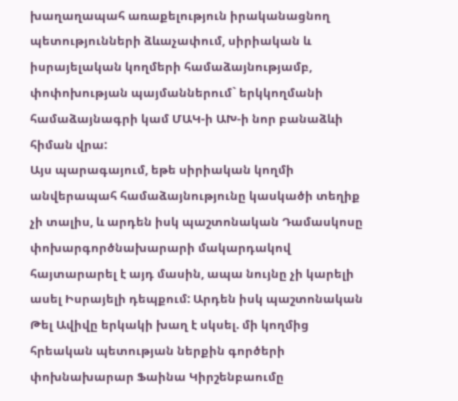խաղաղապահ առաքելություն իրականացնող պետությունների ձևաչափում, սիրիական և իսրայելական կողմերի համաձայնությամբ, փոփոխության պայմաններում` երկկողմանի համաձայնագրի կամ ՄԱԿ-ի ԱԽ-ի նոր բանաձևի հիման վրա:
Այս պարագայում, եթե սիրիական կողմի անվերապահ համաձայնությունը կասկածի տեղիք չի տալիս, և արդեն իսկ պաշտոնական Դամասկոսը փոխարգործնախարարի մակարդակով հայտարարել է այդ մասին, ապա նույնը չի կարելի ասել Իսրայելի դեպքում: Արդեն իսկ պաշտոնական Թել Ավիվը երկակի խաղ է սկսել. մի կողմից հրեական պետության ներքին գործերի փոխնախարար Ֆաինա Կիրշենբաումը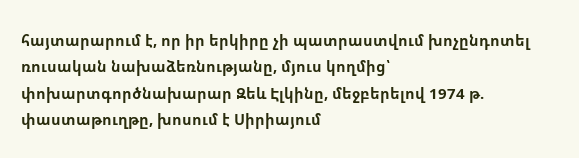հայտարարում է, որ իր երկիրը չի պատրաստվում խոչընդոտել ռուսական նախաձեռնությանը, մյուս կողմից՝ փոխարտգործնախարար Զեև Էլկինը, մեջբերելով 1974 թ. փաստաթուղթը, խոսում է Սիրիայում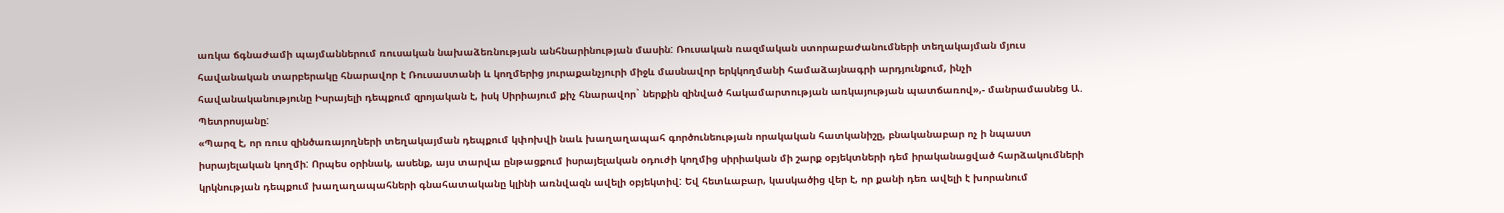առկա ճգնաժամի պայմաններում ռուսական նախաձեռնության անհնարինության մասին: Ռուսական ռազմական ստորաբաժանումների տեղակայման մյուս հավանական տարբերակը հնարավոր է Ռուսաստանի և կողմերից յուրաքանչյուրի միջև մասնավոր երկկողմանի համաձայնագրի արդյունքում, ինչի հավանականությունը Իսրայելի դեպքում զրոյական է, իսկ Սիրիայում քիչ հնարավոր` ներքին զինված հակամարտության առկայության պատճառով»,- մանրամասնեց Ա. Պետրոսյանը:
«Պարզ է, որ ռուս զինծառայողների տեղակայման դեպքում կփոխվի նաև խաղաղապահ գործունեության որակական հատկանիշը, բնականաբար ոչ ի նպաստ իսրայելական կողմի: Որպես օրինակ, ասենք, այս տարվա ընթացքում իսրայելական օդուժի կողմից սիրիական մի շարք օբյեկտների դեմ իրականացված հարձակումների կրկնության դեպքում խաղաղապահների գնահատականը կլինի առնվազն ավելի օբյեկտիվ: Եվ հետևաբար, կասկածից վեր է, որ քանի դեռ ավելի է խորանում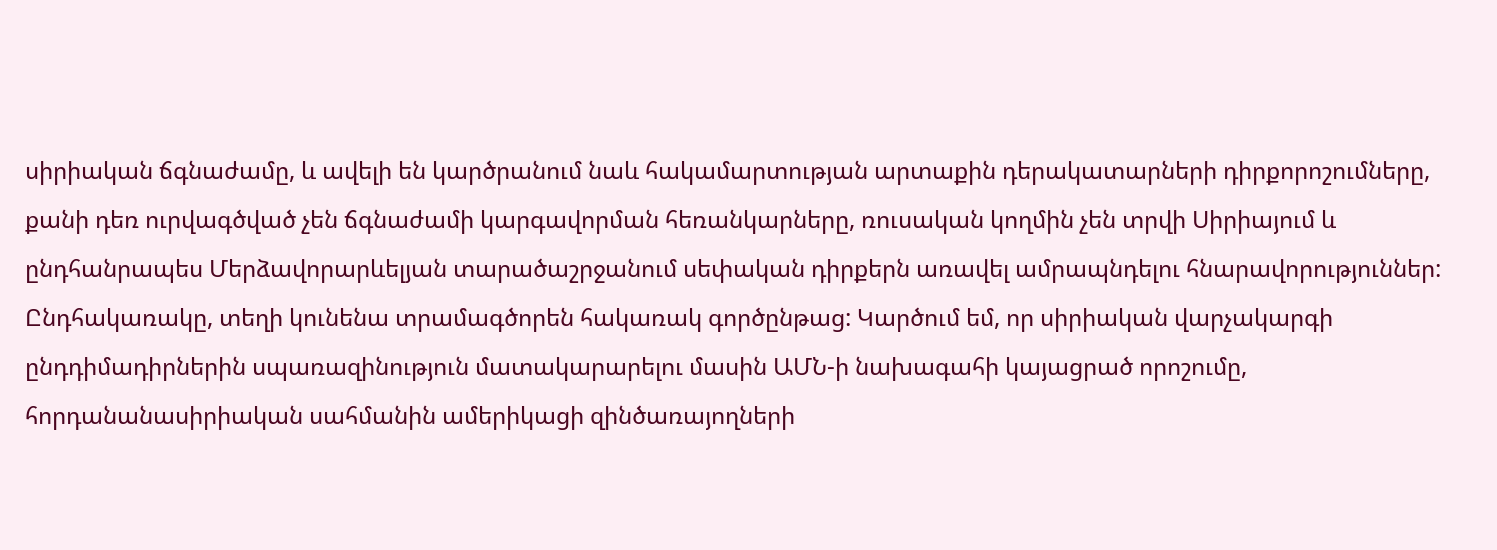սիրիական ճգնաժամը, և ավելի են կարծրանում նաև հակամարտության արտաքին դերակատարների դիրքորոշումները, քանի դեռ ուրվագծված չեն ճգնաժամի կարգավորման հեռանկարները, ռուսական կողմին չեն տրվի Սիրիայում և ընդհանրապես Մերձավորարևելյան տարածաշրջանում սեփական դիրքերն առավել ամրապնդելու հնարավորություններ: Ընդհակառակը, տեղի կունենա տրամագծորեն հակառակ գործընթաց: Կարծում եմ, որ սիրիական վարչակարգի ընդդիմադիրներին սպառազինություն մատակարարելու մասին ԱՄՆ-ի նախագահի կայացրած որոշումը, հորդանանասիրիական սահմանին ամերիկացի զինծառայողների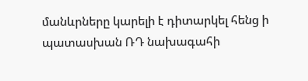մանևրները կարելի է դիտարկել հենց ի պատասխան ՌԴ նախագահի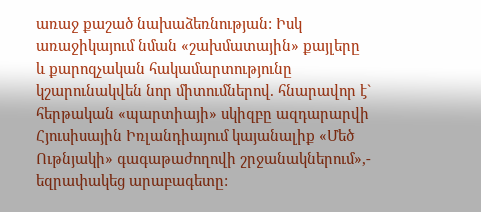առաջ քաշած նախաձեռնության: Իսկ առաջիկայում նման «շախմատային» քայլերը և քարոզչական հակամարտությունը կշարունակվեն նոր միտումներով. հնարավոր է` հերթական «պարտիայի» սկիզբը ազդարարվի Հյուսիսային Իռլանդիայում կայանալիք «Մեծ Ութնյակի» գագաթաժողովի շրջանակներում»,- եզրափակեց արաբագետը: